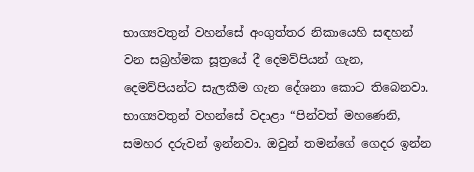භාග්‍යවතුන් වහන්සේ අංගුත්තර නිකායෙහි සඳහන් වන සබ්‍රහ්මක සූත්‍රයේ දී දෙමව්පියන් ගැන, දෙමව්පියන්ට සැලකීම ගැන දේශනා කොට තිබෙනවා. භාග්‍යවතුන් වහන්සේ වදාළා “පින්වත් මහණෙනි, සමහර දරුවන් ඉන්නවා. ඔවුන් තමන්ගේ ගෙදර ඉන්න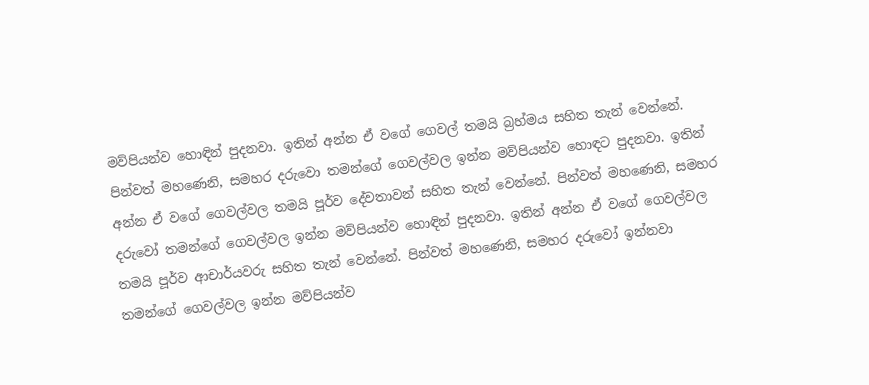මව්පියන්ව හොඳින් පුදනවා. ඉතින් අන්න ඒ වගේ ගෙවල් තමයි බ්‍රහ්මය සහිත තැන් වෙන්නේ. පින්වත් මහණෙනි, සමහර දරුවො තමන්ගේ ගෙවල්වල ඉන්න මව්පියන්ව හොඳට පුදනවා. ඉතින් අන්න ඒ වගේ ගෙවල්වල තමයි පූර්ව දේවතාවන් සහිත තැන් වෙන්නේ. පින්වත් මහණෙනි, සමහර දරුවෝ තමන්ගේ ගෙවල්වල ඉන්න මව්පියන්ව හොඳින් පුදනවා. ඉතින් අන්න ඒ වගේ ගෙවල්වල තමයි පූර්ව ආචාර්යවරු සහිත තැන් වෙන්නේ. පින්වත් මහණෙනි, සමහර දරුවෝ ඉන්නවා තමන්ගේ ගෙවල්වල ඉන්න මව්පියන්ව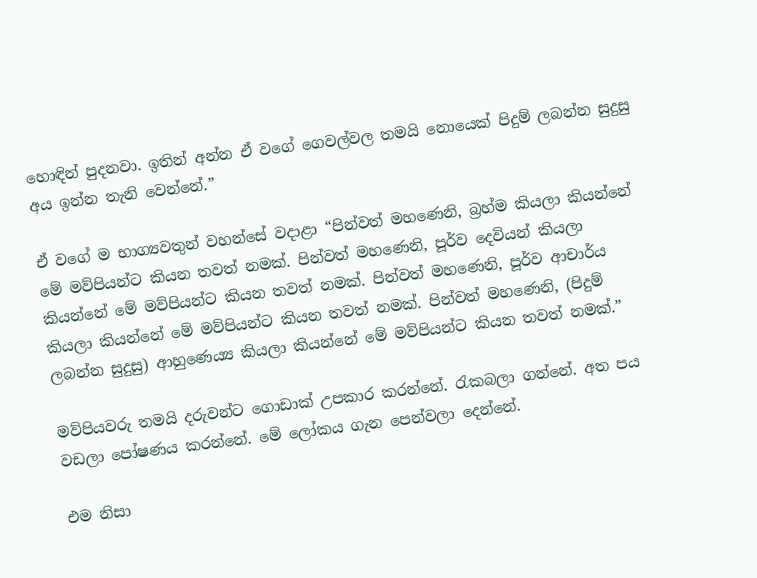හොඳින් පුදනවා. ඉතින් අන්න ඒ වගේ ගෙවල්වල තමයි නොයෙක් පිදුම් ලබන්න සුදුසු අය ඉන්න තැනි වෙන්නේ.”

ඒ වගේ ම භාග්‍යවතුන් වහන්සේ වදාළා “පින්වත් මහණෙනි, බ්‍රහ්ම කියලා කියන්නේ මේ මව්පියන්ට කියන තවත් නමක්. පින්වත් මහණෙනි, පූර්ව දෙවියන් කියලා කියන්නේ මේ මව්පියන්ට කියන තවත් නමක්. පින්වත් මහණෙනි, පූර්ව ආචාර්ය කියලා කියන්නේ මේ මව්පියන්ට කියන තවත් නමක්. පින්වත් මහණෙනි, (පිදුම් ලබන්න සුදුසු) ආහුණෙය්‍ය කියලා කියන්නේ මේ මව්පියන්ට කියන තවත් නමක්.”

මව්පියවරු තමයි දරුවන්ට ගොඩාක් උපකාර කරන්නේ. රැකබලා ගන්නේ. අත පය වඩලා පෝෂණය කරන්නේ. මේ ලෝකය ගැන පෙන්වලා දෙන්නේ.

එම නිසා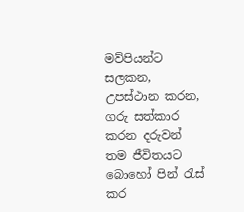මව්පියන්ට සලකන, උපස්ථාන කරන, ගරු සත්කාර කරන දරුවන් තම ජීවිතයට බොහෝ පින් රැස් කර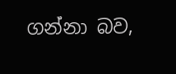ගන්නා බව,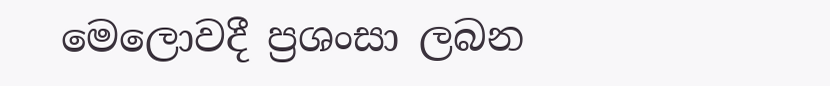මෙලොවදී ප්‍රශංසා ලබන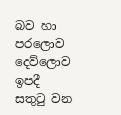බව හා පරලොව දෙව්ලොව ඉපදී සතුටු වන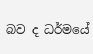බව ද ධර්මයේ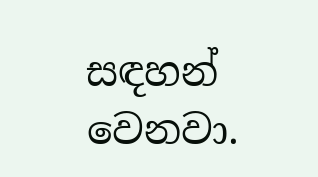සඳහන් වෙනවා.